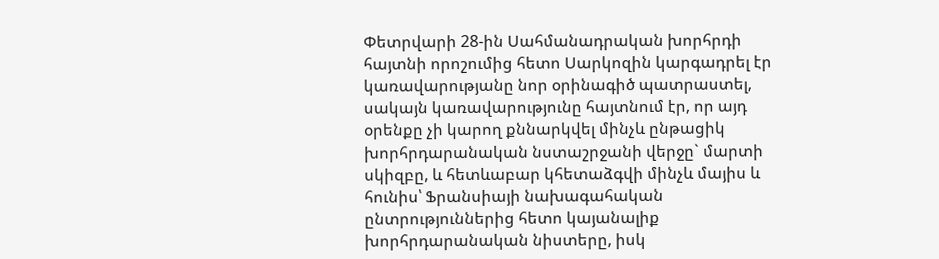Փետրվարի 28-ին Սահմանադրական խորհրդի հայտնի որոշումից հետո Սարկոզին կարգադրել էր կառավարությանը նոր օրինագիծ պատրաստել, սակայն կառավարությունը հայտնում էր, որ այդ օրենքը չի կարող քննարկվել մինչև ընթացիկ խորհրդարանական նստաշրջանի վերջը` մարտի սկիզբը, և հետևաբար կհետաձգվի մինչև մայիս և հունիս՝ Ֆրանսիայի նախագահական ընտրություններից հետո կայանալիք խորհրդարանական նիստերը, իսկ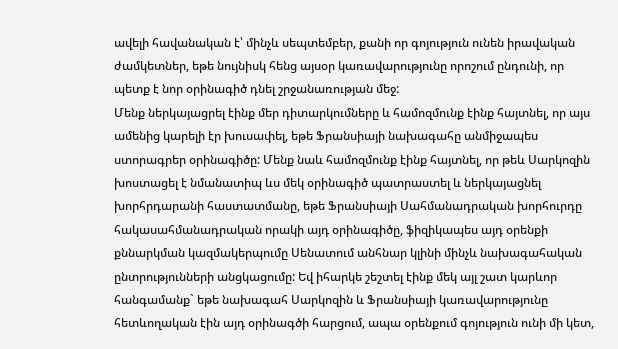ավելի հավանական է՝ մինչև սեպտեմբեր, քանի որ գոյություն ունեն իրավական ժամկետներ, եթե նույնիսկ հենց այսօր կառավարությունը որոշում ընդունի, որ պետք է նոր օրինագիծ դնել շրջանառության մեջ:
Մենք ներկայացրել էինք մեր դիտարկումները և համոզմունք էինք հայտնել, որ այս ամենից կարելի էր խուսափել, եթե Ֆրանսիայի նախագահը անմիջապես ստորագրեր օրինագիծը: Մենք նաև համոզմունք էինք հայտնել, որ թեև Սարկոզին խոստացել է նմանատիպ ևս մեկ օրինագիծ պատրաստել և ներկայացնել խորհրդարանի հաստատմանը, եթե Ֆրանսիայի Սահմանադրական խորհուրդը հակասահմանադրական որակի այդ օրինագիծը, ֆիզիկապես այդ օրենքի քննարկման կազմակերպումը Սենատում անհնար կլինի մինչև նախագահական ընտրությունների անցկացումը: Եվ իհարկե շեշտել էինք մեկ այլ շատ կարևոր հանգամանք` եթե նախագահ Սարկոզին և Ֆրանսիայի կառավարությունը հետևողական էին այդ օրինագծի հարցում, ապա օրենքում գոյություն ունի մի կետ,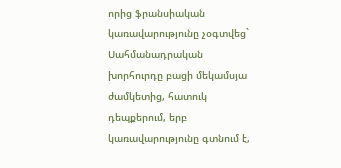որից ֆրանսիական կառավարությունը չօգտվեց` Սահմանադրական խորհուրդը բացի մեկամսյա ժամկետից, հատուկ դեպքերում, երբ կառավարությունը գտնում է,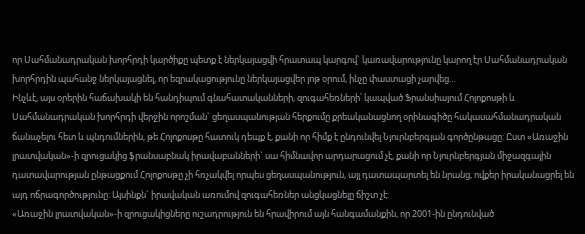որ Սահմանադրական խորհրդի կարծիքը պետք է ներկայացվի հրատապ կարգով` կառավարությունը կարող էր Սահմանադրական խորհրդին պահանջ ներկայացնել, որ եզրակացությունը ներկայացվեր յոթ օրում, ինչը փաստացի չարվեց…
Ինչևէ, այս օրերին հաճախակի են հանդիպում գնահատականների, զուգահեռների՝ կապված Ֆրանսիայում Հոլոքոսթի և Սահմանադրական խորհրդի վերջին որոշման` ցեղասպանության հերքումը քրեականացնող օրինագիծը հակասահմանադրական ճանաչելու հետ և պնդումներին, թե Հոլոքոսթը հատուկ դեպք է, քանի որ հիմք է ընդունվել Նյուրնբերգյան գործընթացը: Ըստ «Առաջին լրատվական»-ի զրուցակից ֆրանսաբնակ իրավաբանների` սա հիմնավոր արդարացում չէ, քանի որ Նյուրնբերգյան միջազգային դատավարության ընթացքում Հոլոքոսթը չի հռչակվել որպես ցեղասպանություն, այլ դատապարտել են նրանց, ովքեր իրականացրել են այդ ոճրագործությունը: Այսինքն` իրավական առումով զուգահեռներ անցկացնելը ճիշտ չէ:
«Առաջին լրատվական»-ի զրուցակիցները ուշադրություն են հրավիրում այն հանգամանքին, որ 2001-ին ընդունված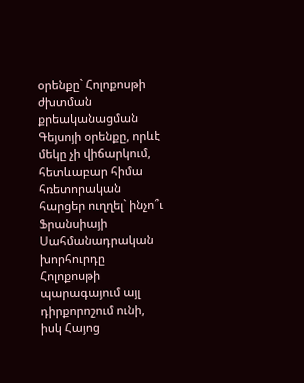օրենքը` Հոլոքոսթի ժխտման քրեականացման Գեյսոյի օրենքը, որևէ մեկը չի վիճարկում, հետևաբար հիմա հռետորական հարցեր ուղղել` ինչո՞ւ Ֆրանսիայի Սահմանադրական խորհուրդը Հոլոքոսթի պարագայում այլ դիրքորոշում ունի, իսկ Հայոց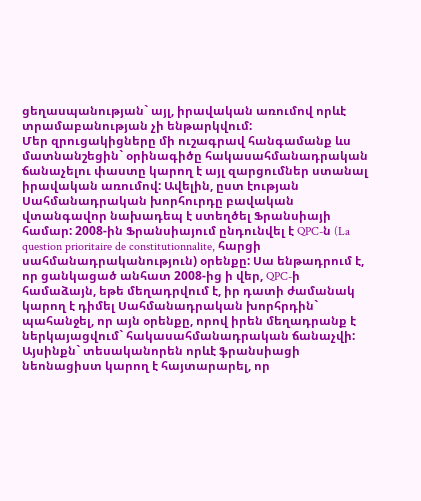ցեղասպանության` այլ, իրավական առումով որևէ տրամաբանության չի ենթարկվում:
Մեր զրուցակիցները մի ուշագրավ հանգամանք ևս մատնանշեցին` օրինագիծը հակասահմանադրական ճանաչելու փաստը կարող է այլ զարցումներ ստանալ իրավական առումով: Ավելին, ըստ էության Սահմանադրական խորհուրդը բավական վտանգավոր նախադեպ է ստեղծել Ֆրանսիայի համար: 2008-ին Ֆրանսիայում ընդունվել է QPC-ն (La question prioritaire de constitutionnalite, հարցի սահմանադրականություն) օրենքը: Սա ենթադրում է, որ ցանկացած անհատ 2008-ից ի վեր, QPC-ի համաձայն, եթե մեղադրվում է, իր դատի ժամանակ կարող է դիմել Սահմանադրական խորհրդին` պահանջել, որ այն օրենքը, որով իրեն մեղադրանք է ներկայացվում` հակասահմանադրական ճանաչվի: Այսինքն` տեսականորեն որևէ ֆրանսիացի նեոնացիստ կարող է հայտարարել, որ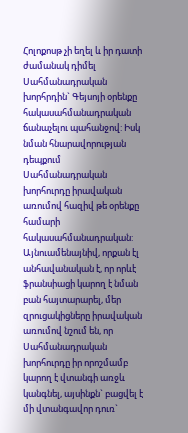Հոլոքոսթ չի եղել և իր դատի ժամանակ դիմել Սահմանադրական խորհրդին` Գեյսոյի օրենքը հակասահմանադրական ճանաչելու պահանջով: Իսկ նման հնարավորության դեպքում Սահմանադրական խորհուրդը իրավական առումով հազիվ թե օրենքը համարի հակասահմանադրական: Այնուամենայնիվ, որքան էլ անհավանական է, որ որևէ ֆրանսիացի կարող է նման բան հայտարարել, մեր զրուցակիցները իրավական առումով նշում են, որ Սահմանադրական խորհուրդը իր որոշմամբ կարող է վտանգի առջև կանգնել, այսինքն` բացվել է մի վտանգավոր դուռ`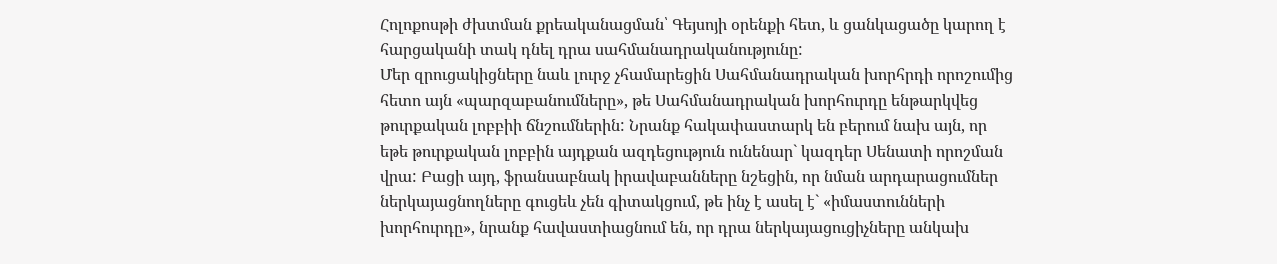Հոլոքոսթի ժխտման քրեականացման՝ Գեյսոյի օրենքի հետ, և ցանկացածը կարող է հարցականի տակ դնել դրա սահմանադրականությունը:
Մեր զրուցակիցները նաև լուրջ չհամարեցին Սահմանադրական խորհրդի որոշումից հետո այն «պարզաբանումները», թե Սահմանադրական խորհուրդը ենթարկվեց թուրքական լոբբիի ճնշումներին: Նրանք հակափաստարկ են բերում նախ այն, որ եթե թուրքական լոբբին այդքան ազդեցություն ունենար` կազդեր Սենատի որոշման վրա: Բացի այդ, ֆրանսաբնակ իրավաբանները նշեցին, որ նման արդարացումներ ներկայացնողները գուցեև չեն գիտակցում, թե ինչ է ասել է` «իմաստունների խորհուրդը», նրանք հավաստիացնում են, որ դրա ներկայացուցիչները անկախ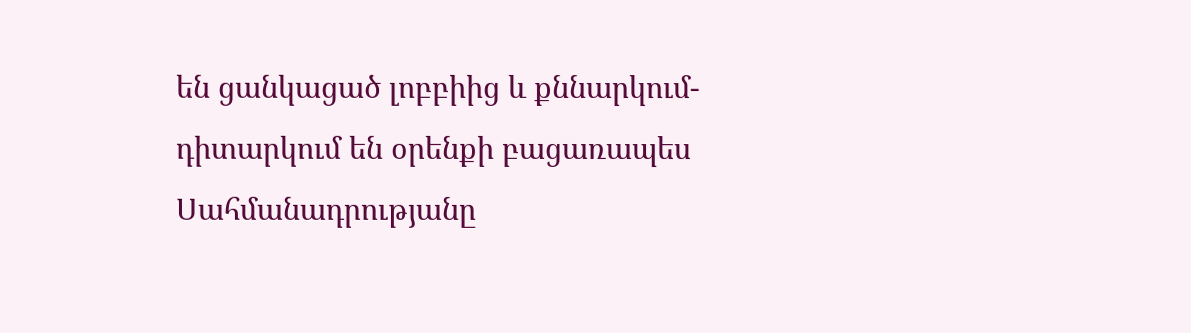են ցանկացած լոբբիից և քննարկում-դիտարկում են օրենքի բացառապես Սահմանադրությանը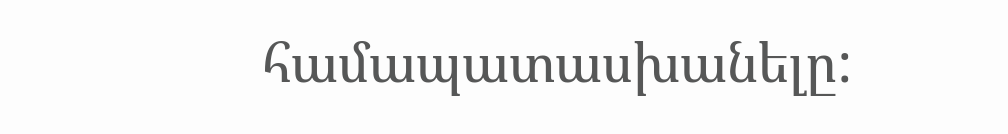համապատասխանելը: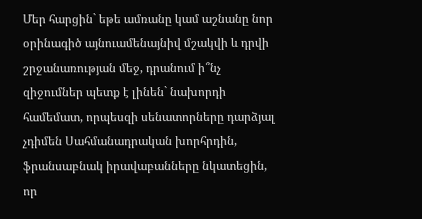Մեր հարցին` եթե ամռանը կամ աշնանը նոր օրինագիծ այնուամենայնիվ մշակվի և դրվի շրջանառության մեջ, դրանում ի՞նչ զիջումներ պետք է լինեն` նախորդի համեմատ, որպեսզի սենատորները դարձյալ չդիմեն Սահմանադրական խորհրդին, ֆրանսաբնակ իրավաբանները նկատեցին, որ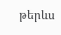թերևս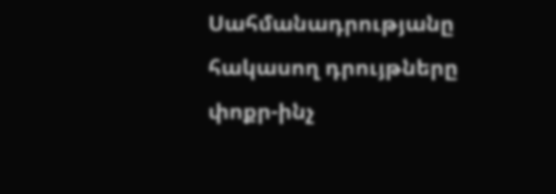Սահմանադրությանը հակասող դրույթները փոքր-ինչ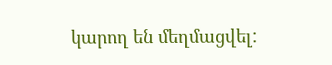կարող են մեղմացվել: